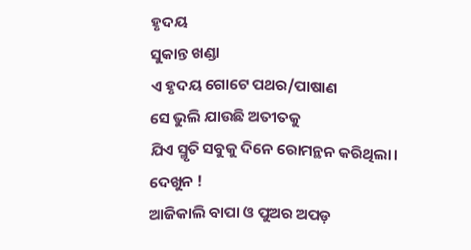ହୃଦୟ
ସୁକାନ୍ତ ଖଣ୍ଡା
ଏ ହୃଦୟ ଗୋଟେ ପଥର/ପାଷାଣ
ସେ ଭୁଲି ଯାଉଛି ଅତୀତକୁ
ଯିଏ ସ୍ମୃତି ସବୁକୁ ଦିନେ ରୋମନ୍ଥନ କରିଥିଲା।
ଦେଖୁନ !
ଆଜିକାଲି ବାପା ଓ ପୁଅର ଅପଡ଼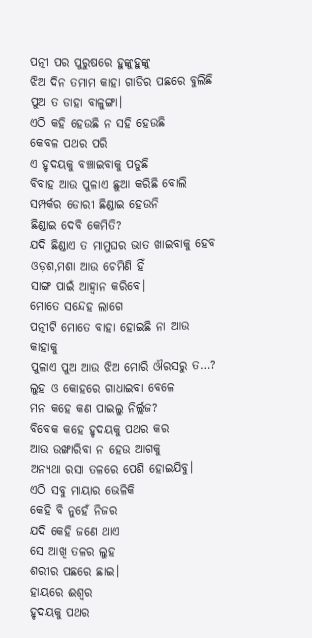ପତ୍ନୀ ପର ପୁରୁଷରେ ହୁଙ୍କୁହୁଙ୍କୁ
ଝିଅ ଦିନ ତମାମ କାହା ଗାଡିର ପଛରେ ବୁଲିଛି
ପୁଅ ତ ଡାହା ବାଳୁଙ୍ଗା।
ଏଠି କହି ହେଉଛି ନ ସହି ହେଉଛି
କେବଳ ପଥର ପରି
ଏ ହୃଦୟକୁ ବଞ୍ଚାଇବାକୁ ପଡୁଛି
ବିବାହ ଆଉ ପୁଳାଏ ଛୁଆ କରିଛି ବୋଲି
ସମ୍ପର୍କର ଡୋରୀ ଛିଣ୍ଡାଇ ହେଉନି
ଛିଣ୍ଡାଇ ଦେବି କେମିତି?
ଯଦି ଛିଣ୍ଡାଏ ତ ମାମୁଘର ଭାତ ଖାଇବାକୁ ହେବ
ଓଡ଼ଶ,ମଶା ଆଉ ଚେମିଣି ହିଁ
ସାଙ୍ଗ ପାଇଁ ଆହ୍ବାନ କରିବେ।
ମୋତେ ସନ୍ଦେହ ଲାଗେ
ପତ୍ନୀଟି ମୋତେ ବାହା ହୋଇଛି ନା ଆଉ କାହାକୁ
ପୁଳାଏ ପୁଅ ଆଉ ଝିଅ ମୋରି ଔରସରୁ ତ…?
ଲୁହ ଓ କୋହରେ ଗାଧାଇବା ବେଳେ
ମନ କହେ କଣ ପାଇଲୁ ନିର୍ଲ୍ଲଜ?
ବିବେକ କହେ ହୃଦୟକୁ ପଥର କର
ଆଉ ଉଙ୍ଖାରିବା ନ ହେଉ ଆଗକୁ
ଅନ୍ଯଥା ରସା ତଳରେ ପେଶି ହୋଇଯିବୁ।
ଏଠି ସବୁ ମାୟାର ଭେଳିକି
କେହି ବି ନୁହେଁ ନିଜର
ଯଦି କେହି ଜଣେ ଥାଏ
ସେ ଆଖି ତଳର ଲୁହ
ଶରୀର ପଛରେ ଛାଇ।
ହାୟରେ ଈଶ୍ବର
ହୃଦୟକୁ ପଥର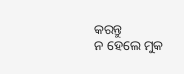କରନ୍ତୁ
ନ ହେଲେ ମୁକ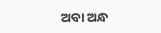ଅବା ଅନ୍ଧ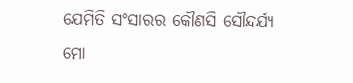ଯେମିତି ସଂସାରର କୌଣସି ସୌନ୍ଦର୍ଯ୍ଯ
ମୋ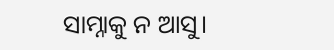ସାମ୍ନାକୁ ନ ଆସୁ।